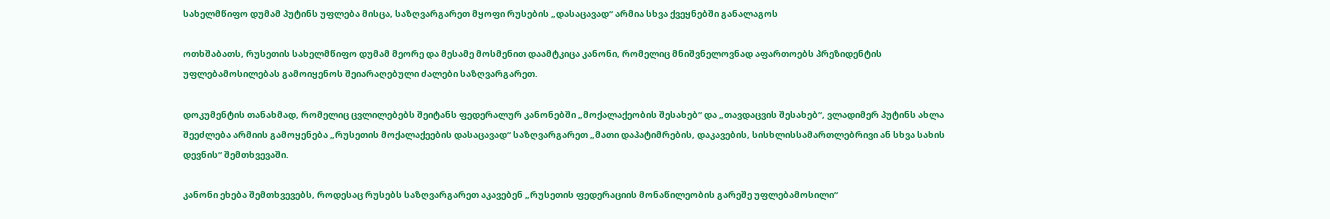სახელმწიფო დუმამ პუტინს უფლება მისცა, საზღვარგარეთ მყოფი რუსების „დასაცავად“ არმია სხვა ქვეყნებში განალაგოს

ოთხშაბათს, რუსეთის სახელმწიფო დუმამ მეორე და მესამე მოსმენით დაამტკიცა კანონი, რომელიც მნიშვნელოვნად აფართოებს პრეზიდენტის უფლებამოსილებას გამოიყენოს შეიარაღებული ძალები საზღვარგარეთ.

დოკუმენტის თანახმად, რომელიც ცვლილებებს შეიტანს ფედერალურ კანონებში „მოქალაქეობის შესახებ“ და „თავდაცვის შესახებ“, ვლადიმერ პუტინს ახლა შეეძლება არმიის გამოყენება „რუსეთის მოქალაქეების დასაცავად“ საზღვარგარეთ „მათი დაპატიმრების, დაკავების, სისხლისსამართლებრივი ან სხვა სახის დევნის“ შემთხვევაში.

კანონი ეხება შემთხვევებს, როდესაც რუსებს საზღვარგარეთ აკავებენ „რუსეთის ფედერაციის მონაწილეობის გარეშე უფლებამოსილი“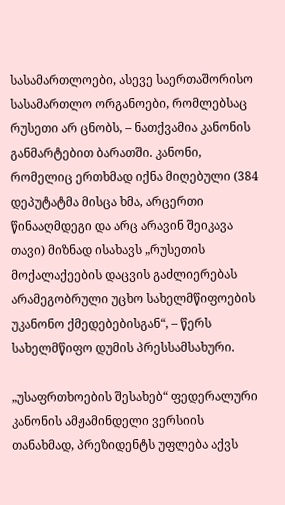სასამართლოები, ასევე საერთაშორისო სასამართლო ორგანოები, რომლებსაც რუსეთი არ ცნობს, – ნათქვამია კანონის განმარტებით ბარათში. კანონი, რომელიც ერთხმად იქნა მიღებული (384 დეპუტატმა მისცა ხმა, არცერთი წინააღმდეგი და არც არავინ შეიკავა თავი) მიზნად ისახავს „რუსეთის მოქალაქეების დაცვის გაძლიერებას არამეგობრული უცხო სახელმწიფოების უკანონო ქმედებებისგან“, – წერს სახელმწიფო დუმის პრესსამსახური.

„უსაფრთხოების შესახებ“ ფედერალური კანონის ამჟამინდელი ვერსიის თანახმად, პრეზიდენტს უფლება აქვს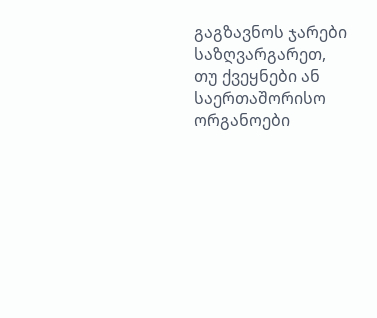გაგზავნოს ჯარები საზღვარგარეთ, თუ ქვეყნები ან საერთაშორისო ორგანოები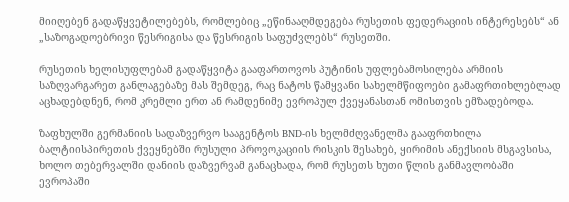მიიღებენ გადაწყვეტილებებს, რომლებიც „ეწინააღმდეგება რუსეთის ფედერაციის ინტერესებს“ ან „საზოგადოებრივი წესრიგისა და წესრიგის საფუძვლებს“ რუსეთში.

რუსეთის ხელისუფლებამ გადაწყვიტა გააფართოვოს პუტინის უფლებამოსილება არმიის საზღვარგარეთ განლაგებაზე მას შემდეგ, რაც ნატოს წამყვანი სახელმწიფოები გამაფრთიხლებლად აცხადებდნენ, რომ კრემლი ერთ ან რამდენიმე ევროპულ ქვეყანასთან ომისთვის ემზადებოდა.

ზაფხულში გერმანიის სადაზვერვო სააგენტოს BND-ის ხელმძღვანელმა გააფრთხილა ბალტიისპირეთის ქვეყნებში რუსული პროვოკაციის რისკის შესახებ, ყირიმის ანექსიის მსგავსისა, ხოლო თებერვალში დანიის დაზვერვამ განაცხადა, რომ რუსეთს ხუთი წლის განმავლობაში ევროპაში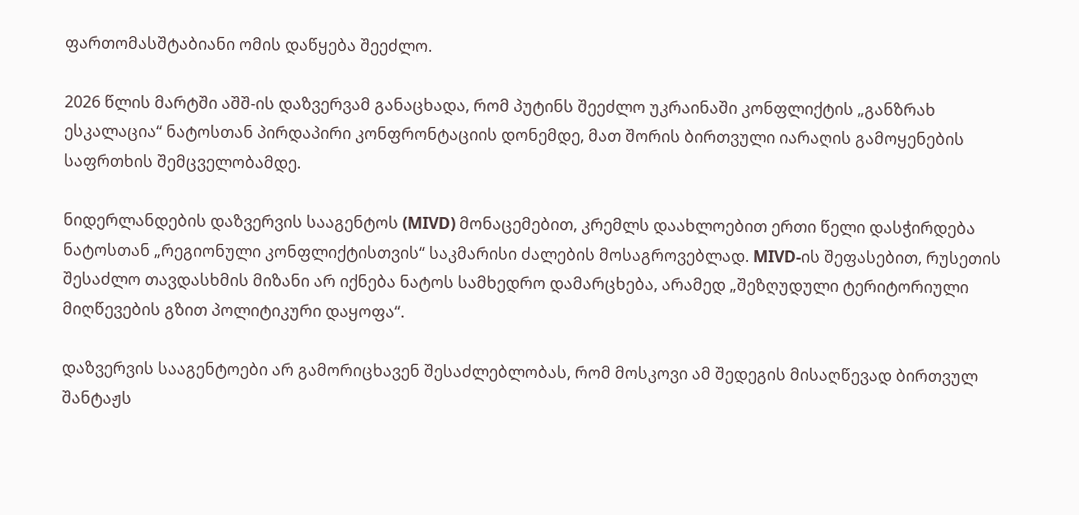ფართომასშტაბიანი ომის დაწყება შეეძლო.

2026 წლის მარტში აშშ-ის დაზვერვამ განაცხადა, რომ პუტინს შეეძლო უკრაინაში კონფლიქტის „განზრახ ესკალაცია“ ნატოსთან პირდაპირი კონფრონტაციის დონემდე, მათ შორის ბირთვული იარაღის გამოყენების საფრთხის შემცველობამდე.

ნიდერლანდების დაზვერვის სააგენტოს (MIVD) მონაცემებით, კრემლს დაახლოებით ერთი წელი დასჭირდება ნატოსთან „რეგიონული კონფლიქტისთვის“ საკმარისი ძალების მოსაგროვებლად. MIVD-ის შეფასებით, რუსეთის შესაძლო თავდასხმის მიზანი არ იქნება ნატოს სამხედრო დამარცხება, არამედ „შეზღუდული ტერიტორიული მიღწევების გზით პოლიტიკური დაყოფა“.

დაზვერვის სააგენტოები არ გამორიცხავენ შესაძლებლობას, რომ მოსკოვი ამ შედეგის მისაღწევად ბირთვულ შანტაჟს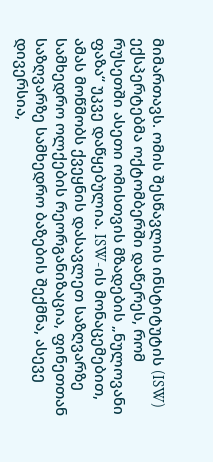მიმართავს. ომის შესწავლის ინსტიტუტის (ISW) ექსპერტებმა ოქტომბერში დაწერეს, რომ რუსეთში ასეთი ომისთვის მზადების „ნულოვანი ფაზა“ უკვე დაწყებულია. ISW-ის მონაცემებით, ამას მოწმობს ქვეყნის დასავლეთ საზღვარზე სამხედრო ოლქების რეორგანიზაცია, ფინეთთან საზღვარზე სამხედრო ბაზების შექმნა, ასევე დივერსია,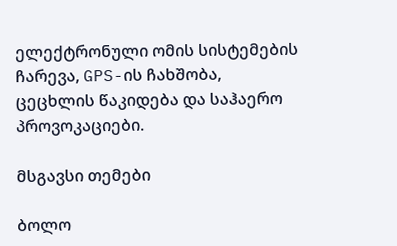ელექტრონული ომის სისტემების ჩარევა, GPS-ის ჩახშობა, ცეცხლის წაკიდება და საჰაერო პროვოკაციები.

მსგავსი თემები

ბოლო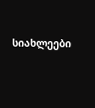სიახლეები